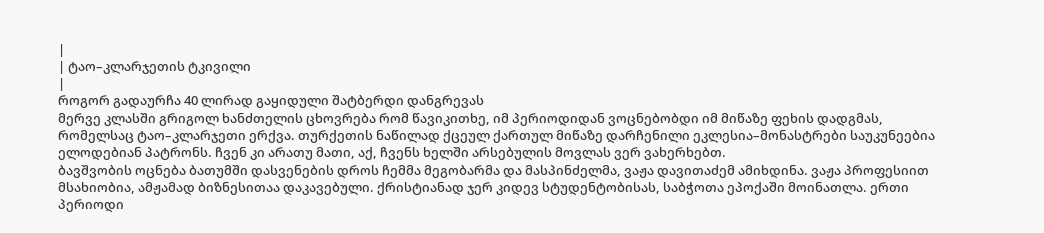|
| ტაო–კლარჯეთის ტკივილი
|
როგორ გადაურჩა 40 ლირად გაყიდული შატბერდი დანგრევას
მერვე კლასში გრიგოლ ხანძთელის ცხოვრება რომ წავიკითხე, იმ პერიოდიდან ვოცნებობდი იმ მიწაზე ფეხის დადგმას, რომელსაც ტაო–კლარჯეთი ერქვა. თურქეთის ნაწილად ქცეულ ქართულ მიწაზე დარჩენილი ეკლესია–მონასტრები საუკუნეებია ელოდებიან პატრონს. ჩვენ კი არათუ მათი, აქ, ჩვენს ხელში არსებულის მოვლას ვერ ვახერხებთ.
ბავშვობის ოცნება ბათუმში დასვენების დროს ჩემმა მეგობარმა და მასპინძელმა, ვაჟა დავითაძემ ამიხდინა. ვაჟა პროფესიით მსახიობია, ამჟამად ბიზნესითაა დაკავებული. ქრისტიანად ჯერ კიდევ სტუდენტობისას, საბჭოთა ეპოქაში მოინათლა. ერთი პერიოდი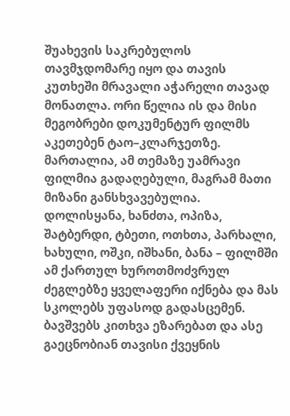შუახევის საკრებულოს თავმჯდომარე იყო და თავის კუთხეში მრავალი აჭარელი თავად მონათლა. ორი წელია ის და მისი მეგობრები დოკუმენტურ ფილმს აკეთებენ ტაო–კლარჯეთზე. მართალია, ამ თემაზე უამრავი ფილმია გადაღებული, მაგრამ მათი მიზანი განსხვავებულია. დოლისყანა, ხანძთა, ოპიზა, შატბერდი, ტბეთი, ოთხთა, პარხალი, ხახული, ოშკი, იშხანი, ბანა – ფილმში ამ ქართულ ხუროთმოძვრულ ძეგლებზე ყველაფერი იქნება და მას სკოლებს უფასოდ გადასცემენ. ბავშვებს კითხვა ეზარებათ და ასე გაეცნობიან თავისი ქვეყნის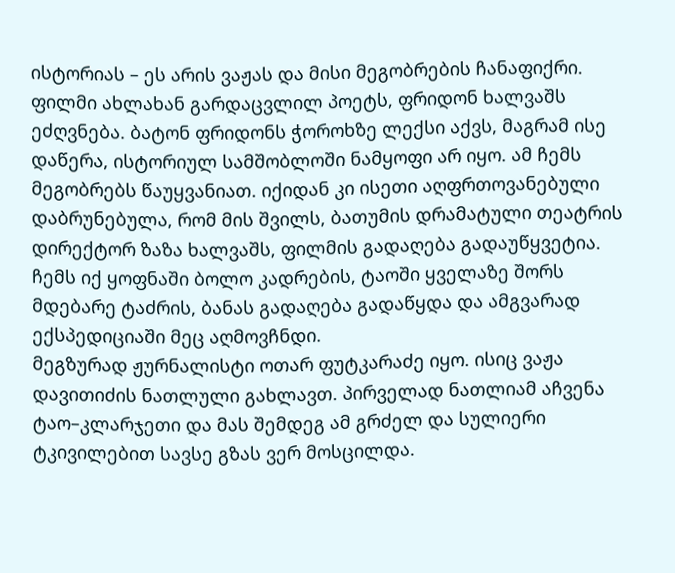ისტორიას – ეს არის ვაჟას და მისი მეგობრების ჩანაფიქრი.
ფილმი ახლახან გარდაცვლილ პოეტს, ფრიდონ ხალვაშს ეძღვნება. ბატონ ფრიდონს ჭოროხზე ლექსი აქვს, მაგრამ ისე დაწერა, ისტორიულ სამშობლოში ნამყოფი არ იყო. ამ ჩემს მეგობრებს წაუყვანიათ. იქიდან კი ისეთი აღფრთოვანებული დაბრუნებულა, რომ მის შვილს, ბათუმის დრამატული თეატრის დირექტორ ზაზა ხალვაშს, ფილმის გადაღება გადაუწყვეტია. ჩემს იქ ყოფნაში ბოლო კადრების, ტაოში ყველაზე შორს მდებარე ტაძრის, ბანას გადაღება გადაწყდა და ამგვარად ექსპედიციაში მეც აღმოვჩნდი.
მეგზურად ჟურნალისტი ოთარ ფუტკარაძე იყო. ისიც ვაჟა დავითიძის ნათლული გახლავთ. პირველად ნათლიამ აჩვენა ტაო–კლარჯეთი და მას შემდეგ ამ გრძელ და სულიერი ტკივილებით სავსე გზას ვერ მოსცილდა.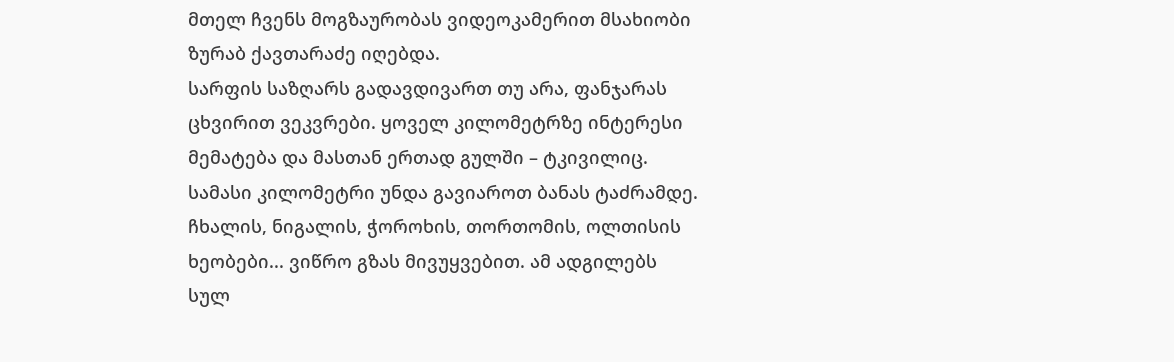მთელ ჩვენს მოგზაურობას ვიდეოკამერით მსახიობი ზურაბ ქავთარაძე იღებდა.
სარფის საზღარს გადავდივართ თუ არა, ფანჯარას ცხვირით ვეკვრები. ყოველ კილომეტრზე ინტერესი მემატება და მასთან ერთად გულში – ტკივილიც. სამასი კილომეტრი უნდა გავიაროთ ბანას ტაძრამდე. ჩხალის, ნიგალის, ჭოროხის, თორთომის, ოლთისის ხეობები... ვიწრო გზას მივუყვებით. ამ ადგილებს სულ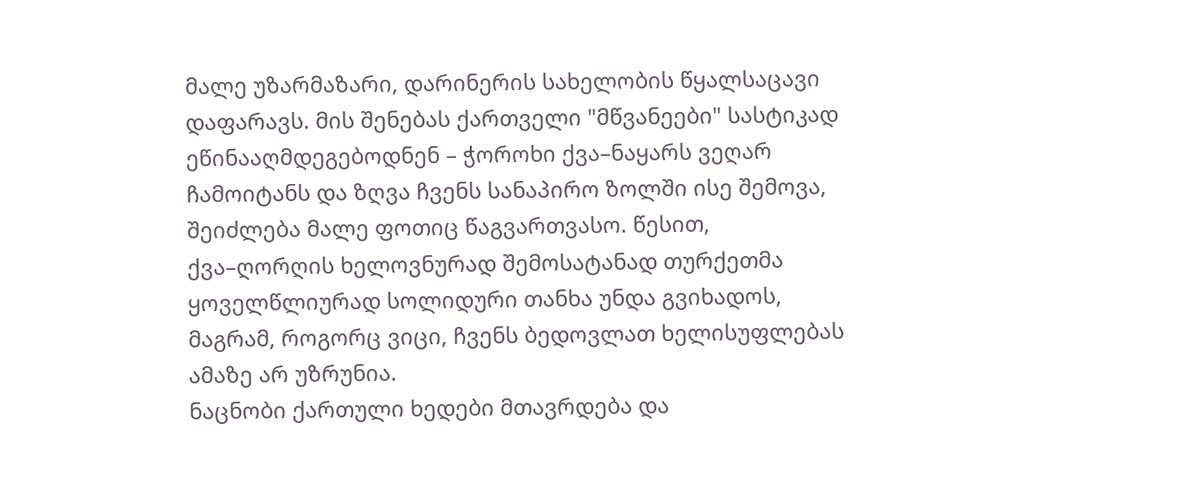მალე უზარმაზარი, დარინერის სახელობის წყალსაცავი დაფარავს. მის შენებას ქართველი "მწვანეები" სასტიკად ეწინააღმდეგებოდნენ – ჭოროხი ქვა–ნაყარს ვეღარ ჩამოიტანს და ზღვა ჩვენს სანაპირო ზოლში ისე შემოვა, შეიძლება მალე ფოთიც წაგვართვასო. წესით, ქვა–ღორღის ხელოვნურად შემოსატანად თურქეთმა ყოველწლიურად სოლიდური თანხა უნდა გვიხადოს, მაგრამ, როგორც ვიცი, ჩვენს ბედოვლათ ხელისუფლებას ამაზე არ უზრუნია.
ნაცნობი ქართული ხედები მთავრდება და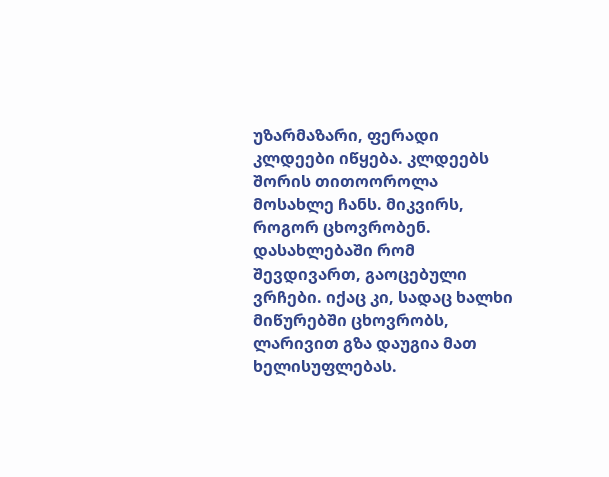უზარმაზარი, ფერადი კლდეები იწყება. კლდეებს შორის თითოოროლა მოსახლე ჩანს. მიკვირს, როგორ ცხოვრობენ. დასახლებაში რომ შევდივართ, გაოცებული ვრჩები. იქაც კი, სადაც ხალხი მიწურებში ცხოვრობს, ლარივით გზა დაუგია მათ ხელისუფლებას.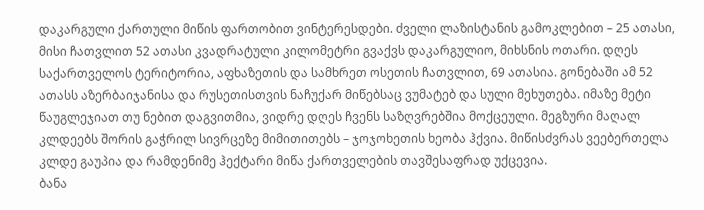დაკარგული ქართული მიწის ფართობით ვინტერესდები. ძველი ლაზისტანის გამოკლებით – 25 ათასი, მისი ჩათვლით 52 ათასი კვადრატული კილომეტრი გვაქვს დაკარგულიო, მიხსნის ოთარი. დღეს საქართველოს ტერიტორია, აფხაზეთის და სამხრეთ ოსეთის ჩათვლით, 69 ათასია. გონებაში ამ 52 ათასს აზერბაიჯანისა და რუსეთისთვის ნაჩუქარ მიწებსაც ვუმატებ და სული მეხუთება. იმაზე მეტი წაუგლეჯიათ თუ ნებით დაგვითმია, ვიდრე დღეს ჩვენს საზღვრებშია მოქცეული. მეგზური მაღალ კლდეებს შორის გაჭრილ სივრცეზე მიმითითებს – ჯოჯოხეთის ხეობა ჰქვია. მიწისძვრას ვეებერთელა კლდე გაუპია და რამდენიმე ჰექტარი მიწა ქართველების თავშესაფრად უქცევია.
ბანა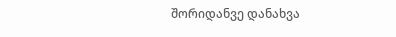შორიდანვე დანახვა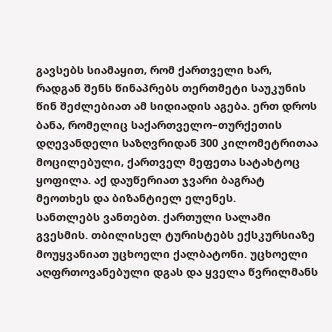გავსებს სიამაყით, რომ ქართველი ხარ, რადგან შენს წინაპრებს თერთმეტი საუკუნის წინ შეძლებიათ ამ სიდიადის აგება. ერთ დროს ბანა, რომელიც საქართველო–თურქეთის დღევანდელი საზღვრიდან 300 კილომეტრითაა მოცილებული, ქართველ მეფეთა სატახტოც ყოფილა. აქ დაუწერიათ ჯვარი ბაგრატ მეოთხეს და ბიზანტიელ ელენეს.
სანთლებს ვანთებთ. ქართული სალამი გვესმის. თბილისელ ტურისტებს ექსკურსიაზე მოუყვანიათ უცხოელი ქალბატონი. უცხოელი აღფრთოვანებული დგას და ყველა წვრილმანს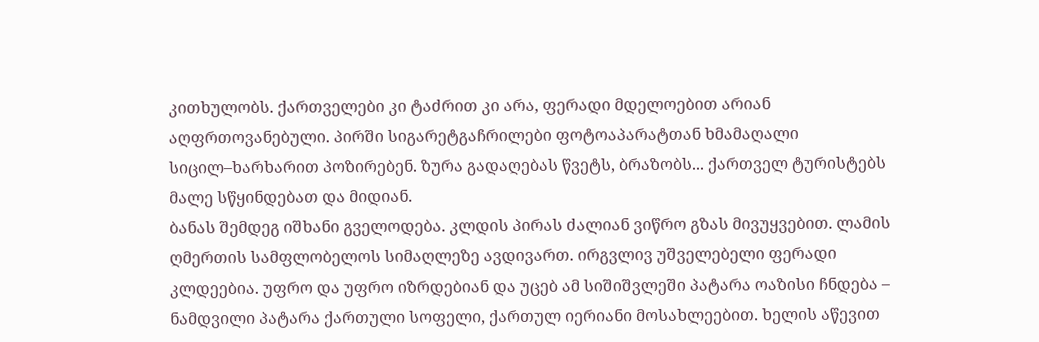კითხულობს. ქართველები კი ტაძრით კი არა, ფერადი მდელოებით არიან აღფრთოვანებული. პირში სიგარეტგაჩრილები ფოტოაპარატთან ხმამაღალი სიცილ–ხარხარით პოზირებენ. ზურა გადაღებას წვეტს, ბრაზობს... ქართველ ტურისტებს მალე სწყინდებათ და მიდიან.
ბანას შემდეგ იშხანი გველოდება. კლდის პირას ძალიან ვიწრო გზას მივუყვებით. ლამის ღმერთის სამფლობელოს სიმაღლეზე ავდივართ. ირგვლივ უშველებელი ფერადი კლდეებია. უფრო და უფრო იზრდებიან და უცებ ამ სიშიშვლეში პატარა ოაზისი ჩნდება – ნამდვილი პატარა ქართული სოფელი, ქართულ იერიანი მოსახლეებით. ხელის აწევით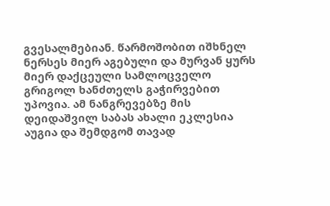გვესალმებიან. წარმოშობით იშხნელ ნერსეს მიერ აგებული და მურვან ყურს მიერ დაქცეული სამლოცველო გრიგოლ ხანძთელს გაჭირვებით უპოვია. ამ ნანგრევებზე მის დეიდაშვილ საბას ახალი ეკლესია აუგია და შემდგომ თავად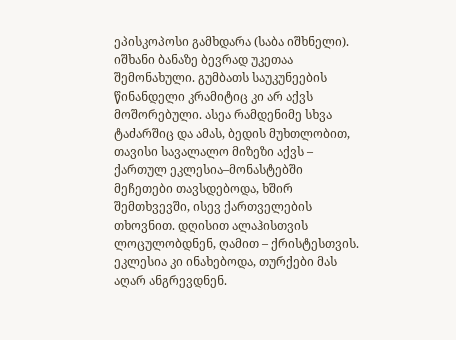ეპისკოპოსი გამხდარა (საბა იშხნელი).
იშხანი ბანაზე ბევრად უკეთაა შემონახული. გუმბათს საუკუნეების წინანდელი კრამიტიც კი არ აქვს მოშორებული. ასეა რამდენიმე სხვა ტაძარშიც და ამას, ბედის მუხთლობით, თავისი სავალალო მიზეზი აქვს – ქართულ ეკლესია–მონასტებში მეჩეთები თავსდებოდა, ხშირ შემთხვევში, ისევ ქართველების თხოვნით. დღისით ალაჰისთვის ლოცულობდნენ, ღამით – ქრისტესთვის. ეკლესია კი ინახებოდა, თურქები მას აღარ ანგრევდნენ.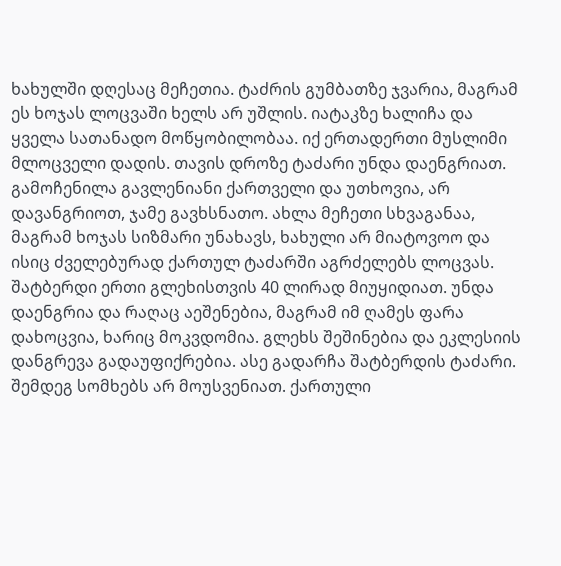ხახულში დღესაც მეჩეთია. ტაძრის გუმბათზე ჯვარია, მაგრამ ეს ხოჯას ლოცვაში ხელს არ უშლის. იატაკზე ხალიჩა და ყველა სათანადო მოწყობილობაა. იქ ერთადერთი მუსლიმი მლოცველი დადის. თავის დროზე ტაძარი უნდა დაენგრიათ. გამოჩენილა გავლენიანი ქართველი და უთხოვია, არ დავანგრიოთ, ჯამე გავხსნათო. ახლა მეჩეთი სხვაგანაა, მაგრამ ხოჯას სიზმარი უნახავს, ხახული არ მიატოვოო და ისიც ძველებურად ქართულ ტაძარში აგრძელებს ლოცვას.
შატბერდი ერთი გლეხისთვის 40 ლირად მიუყიდიათ. უნდა დაენგრია და რაღაც აეშენებია, მაგრამ იმ ღამეს ფარა დახოცვია, ხარიც მოკვდომია. გლეხს შეშინებია და ეკლესიის დანგრევა გადაუფიქრებია. ასე გადარჩა შატბერდის ტაძარი. შემდეგ სომხებს არ მოუსვენიათ. ქართული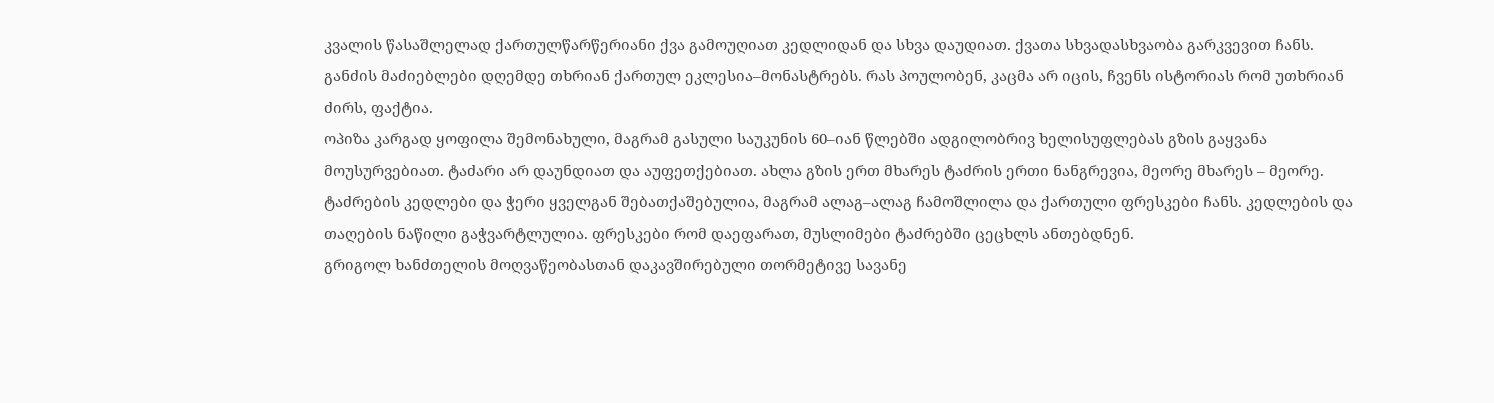კვალის წასაშლელად ქართულწარწერიანი ქვა გამოუღიათ კედლიდან და სხვა დაუდიათ. ქვათა სხვადასხვაობა გარკვევით ჩანს. განძის მაძიებლები დღემდე თხრიან ქართულ ეკლესია–მონასტრებს. რას პოულობენ, კაცმა არ იცის, ჩვენს ისტორიას რომ უთხრიან ძირს, ფაქტია.
ოპიზა კარგად ყოფილა შემონახული, მაგრამ გასული საუკუნის 60–იან წლებში ადგილობრივ ხელისუფლებას გზის გაყვანა მოუსურვებიათ. ტაძარი არ დაუნდიათ და აუფეთქებიათ. ახლა გზის ერთ მხარეს ტაძრის ერთი ნანგრევია, მეორე მხარეს – მეორე. ტაძრების კედლები და ჭერი ყველგან შებათქაშებულია, მაგრამ ალაგ–ალაგ ჩამოშლილა და ქართული ფრესკები ჩანს. კედლების და თაღების ნაწილი გაჭვარტლულია. ფრესკები რომ დაეფარათ, მუსლიმები ტაძრებში ცეცხლს ანთებდნენ.
გრიგოლ ხანძთელის მოღვაწეობასთან დაკავშირებული თორმეტივე სავანე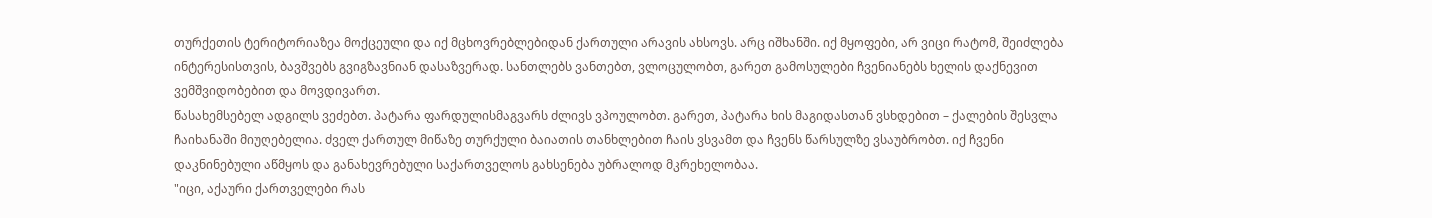თურქეთის ტერიტორიაზეა მოქცეული და იქ მცხოვრებლებიდან ქართული არავის ახსოვს. არც იშხანში. იქ მყოფები, არ ვიცი რატომ, შეიძლება ინტერესისთვის, ბავშვებს გვიგზავნიან დასაზვერად. სანთლებს ვანთებთ, ვლოცულობთ, გარეთ გამოსულები ჩვენიანებს ხელის დაქნევით ვემშვიდობებით და მოვდივართ.
წასახემსებელ ადგილს ვეძებთ. პატარა ფარდულისმაგვარს ძლივს ვპოულობთ. გარეთ, პატარა ხის მაგიდასთან ვსხდებით – ქალების შესვლა ჩაიხანაში მიუღებელია. ძველ ქართულ მიწაზე თურქული ბაიათის თანხლებით ჩაის ვსვამთ და ჩვენს წარსულზე ვსაუბრობთ. იქ ჩვენი დაკნინებული აწმყოს და განახევრებული საქართველოს გახსენება უბრალოდ მკრეხელობაა.
"იცი, აქაური ქართველები რას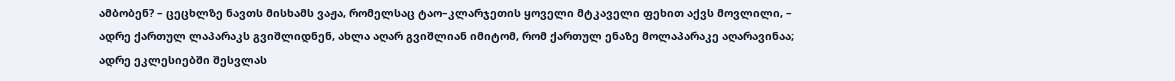ამბობენ? – ცეცხლზე ნავთს მისხამს ვაჟა, რომელსაც ტაო–კლარჯეთის ყოველი მტკაველი ფეხით აქვს მოვლილი, – ადრე ქართულ ლაპარაკს გვიშლიდნენ, ახლა აღარ გვიშლიან იმიტომ, რომ ქართულ ენაზე მოლაპარაკე აღარავინაა; ადრე ეკლესიებში შესვლას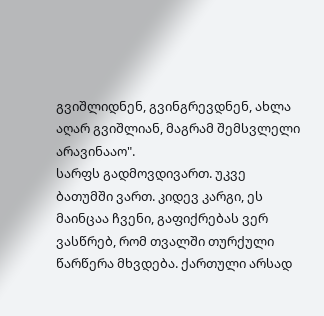გვიშლიდნენ, გვინგრევდნენ, ახლა აღარ გვიშლიან, მაგრამ შემსვლელი არავინააო".
სარფს გადმოვდივართ. უკვე ბათუმში ვართ. კიდევ კარგი, ეს მაინცაა ჩვენი, გაფიქრებას ვერ ვასწრებ, რომ თვალში თურქული წარწერა მხვდება. ქართული არსად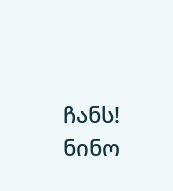ჩანს!
ნინო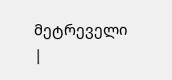მეტრეველი
|